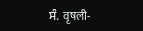ਸੰ. वृषली-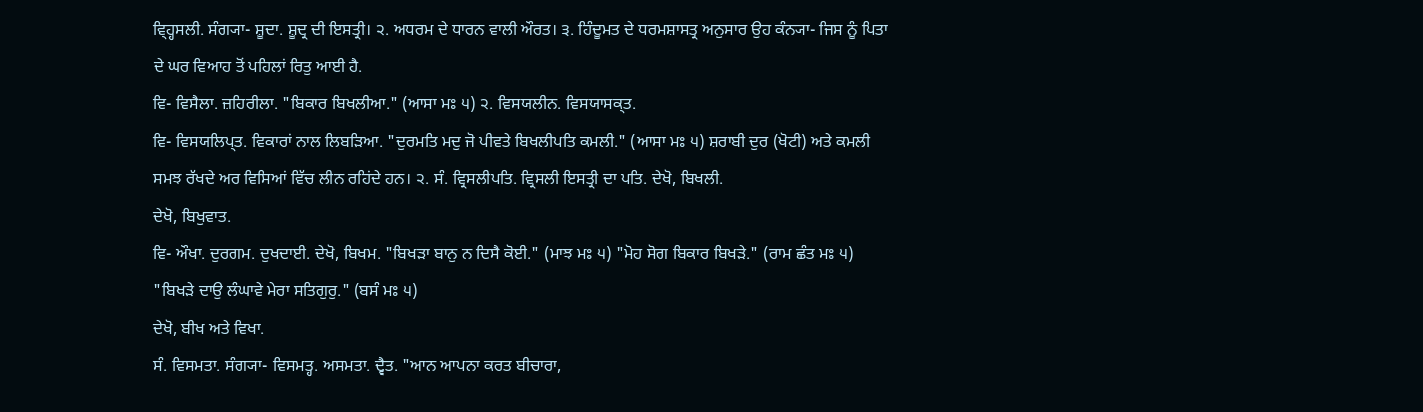ਵ੍ਹ੍ਹਿਸਲੀ. ਸੰਗ੍ਯਾ- ਸ਼ੂਦਾ. ਸ਼ੂਦ੍ਰ ਦੀ ਇਸਤ੍ਰੀ। ੨. ਅਧਰਮ ਦੇ ਧਾਰਨ ਵਾਲੀ ਔਰਤ। ੩. ਹਿੰਦੂਮਤ ਦੇ ਧਰਮਸ਼ਾਸਤ੍ਰ ਅਨੁਸਾਰ ਉਹ ਕੰਨ੍ਯਾ- ਜਿਸ ਨੂੰ ਪਿਤਾ ਦੇ ਘਰ ਵਿਆਹ ਤੋਂ ਪਹਿਲਾਂ ਰਿਤੁ ਆਈ ਹੈ.
ਵਿ- ਵਿਸੈਲਾ. ਜ਼ਹਿਰੀਲਾ. "ਬਿਕਾਰ ਬਿਖਲੀਆ." (ਆਸਾ ਮਃ ੫) ੨. ਵਿਸਯਲੀਨ. ਵਿਸਯਾਸਕ੍ਤ.
ਵਿ- ਵਿਸਯਲਿਪ੍ਤ. ਵਿਕਾਰਾਂ ਨਾਲ ਲਿਬੜਿਆ. "ਦੁਰਮਤਿ ਮਦੁ ਜੋ ਪੀਵਤੇ ਬਿਖਲੀਪਤਿ ਕਮਲੀ." (ਆਸਾ ਮਃ ੫) ਸ਼ਰਾਬੀ ਦੁਰ (ਖੋਟੀ) ਅਤੇ ਕਮਲੀ ਸਮਝ ਰੱਖਦੇ ਅਰ ਵਿਸਿਆਂ ਵਿੱਚ ਲੀਨ ਰਹਿਂਦੇ ਹਨ। ੨. ਸੰ. ਵ੍ਰਿਸਲੀਪਤਿ. ਵ੍ਰਿਸਲੀ ਇਸਤ੍ਰੀ ਦਾ ਪਤਿ. ਦੇਖੋ, ਬਿਖਲੀ.
ਦੇਖੋ, ਬਿਖੁਵਾਤ.
ਵਿ- ਔਖਾ. ਦੁਰਗਮ. ਦੁਖਦਾਈ. ਦੇਖੋ, ਬਿਖਮ. "ਬਿਖੜਾ ਬਾਨੁ ਨ ਦਿਸੈ ਕੋਈ." (ਮਾਝ ਮਃ ੫) "ਮੋਹ ਸੋਗ ਬਿਕਾਰ ਬਿਖੜੇ." (ਰਾਮ ਛੰਤ ਮਃ ੫) "ਬਿਖੜੇ ਦਾਉ ਲੰਘਾਵੇ ਮੇਰਾ ਸਤਿਗੁਰੁ." (ਬਸੰ ਮਃ ੫)
ਦੇਖੋ, ਬੀਖ ਅਤੇ ਵਿਖਾ.
ਸੰ. ਵਿਸਮਤਾ. ਸੰਗ੍ਯਾ- ਵਿਸਮਤ੍ਹ. ਅਸਮਤਾ. ਦ੍ਵੈਤ. "ਆਨ ਆਪਨਾ ਕਰਤ ਬੀਚਾਰਾ,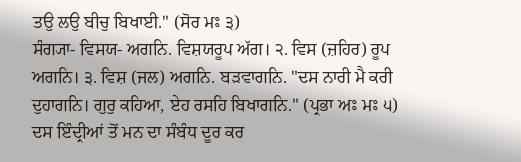ਤਉ ਲਉ ਬੀਚੁ ਬਿਖਾਈ." (ਸੋਰ ਮਃ ੩)
ਸੰਗ੍ਯਾ- ਵਿਸਯ- ਅਗਨਿ. ਵਿਸ਼ਯਰੂਪ ਅੱਗ। ੨. ਵਿਸ (ਜ਼ਹਿਰ) ਰੂਪ ਅਗਨਿ। ੩. ਵਿਸ਼ (ਜਲ) ਅਗਨਿ. ਬੜਵਾਗਨਿ. "ਦਸ ਨਾਰੀ ਮੈ ਕਰੀ ਦੁਹਾਗਨਿ। ਗੁਰੁ ਕਹਿਆ, ਏਹ ਰਸਹਿ ਬਿਖਾਗਨਿ." (ਪ੍ਰਭਾ ਅਃ ਮਃ ੫) ਦਸ ਇੰਦ੍ਰੀਆਂ ਤੋਂ ਮਨ ਦਾ ਸੰਬੰਧ ਦੂਰ ਕਰ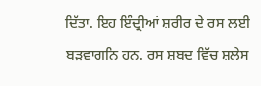ਦਿੱਤਾ. ਇਹ ਇੰਦ੍ਰੀਆਂ ਸ਼ਰੀਰ ਦੇ ਰਸ ਲਈ ਬੜਵਾਗਨਿ ਹਨ. ਰਸ ਸ਼ਬਦ ਵਿੱਚ ਸ਼ਲੇਸ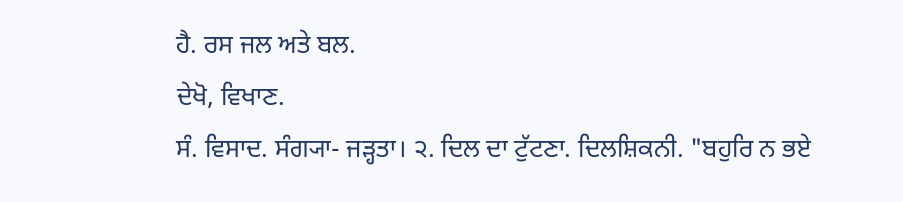ਹੈ. ਰਸ ਜਲ ਅਤੇ ਬਲ.
ਦੇਖੋ, ਵਿਖਾਣ.
ਸੰ. ਵਿਸਾਦ. ਸੰਗ੍ਯਾ- ਜੜ੍ਹਤਾ। ੨. ਦਿਲ ਦਾ ਟੁੱਟਣਾ. ਦਿਲਸ਼ਿਕਨੀ. "ਬਹੁਰਿ ਨ ਭਏ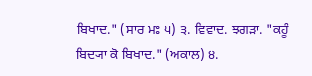ਬਿਖਾਦ." (ਸਾਰ ਮਃ ੫) ੩. ਵਿਵਾਦ. ਝਗੜਾ. "ਕਹੂੰ ਬਿਦ੍ਯਾ ਕੋ ਬਿਖਾਦ." (ਅਕਾਲ) ੪.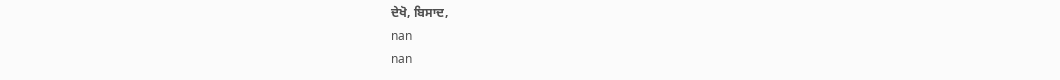ਦੇਖੋ, ਬਿਸਾਦ,
nan
nan